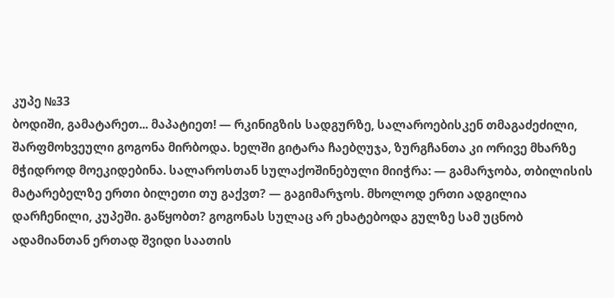კუპე №33
ბოდიში, გამატარეთ... მაპატიეთ! — რკინიგზის სადგურზე, სალაროებისკენ თმაგაძეძილი, შარფმოხვეული გოგონა მირბოდა. ხელში გიტარა ჩაებღუჯა, ზურგჩანთა კი ორივე მხარზე მჭიდროდ მოეკიდებინა. სალაროსთან სულაქოშინებული მიიჭრა: — გამარჯობა, თბილისის მატარებელზე ერთი ბილეთი თუ გაქვთ? — გაგიმარჯოს. მხოლოდ ერთი ადგილია დარჩენილი, კუპეში. გაწყობთ? გოგონას სულაც არ ეხატებოდა გულზე სამ უცნობ ადამიანთან ერთად შვიდი საათის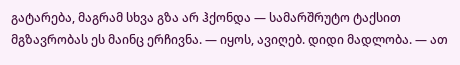გატარება, მაგრამ სხვა გზა არ ჰქონდა — სამარშრუტო ტაქსით მგზავრობას ეს მაინც ერჩივნა. — იყოს, ავიღებ. დიდი მადლობა. — ათ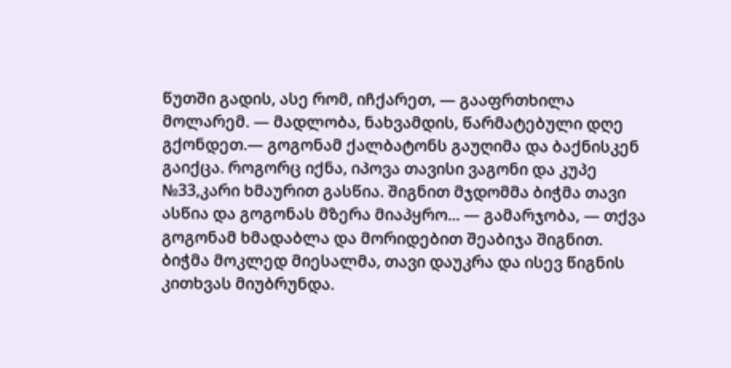წუთში გადის, ასე რომ, იჩქარეთ, — გააფრთხილა მოლარემ. — მადლობა, ნახვამდის, წარმატებული დღე გქონდეთ.— გოგონამ ქალბატონს გაუღიმა და ბაქნისკენ გაიქცა. როგორც იქნა, იპოვა თავისი ვაგონი და კუპე №33,კარი ხმაურით გასწია. შიგნით მჯდომმა ბიჭმა თავი ასწია და გოგონას მზერა მიაპყრო... — გამარჯობა, — თქვა გოგონამ ხმადაბლა და მორიდებით შეაბიჯა შიგნით. ბიჭმა მოკლედ მიესალმა, თავი დაუკრა და ისევ წიგნის კითხვას მიუბრუნდა.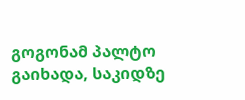გოგონამ პალტო გაიხადა, საკიდზე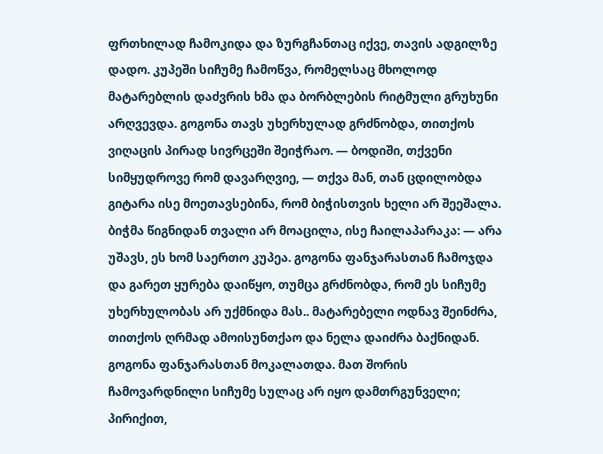ფრთხილად ჩამოკიდა და ზურგჩანთაც იქვე, თავის ადგილზე დადო. კუპეში სიჩუმე ჩამოწვა, რომელსაც მხოლოდ მატარებლის დაძვრის ხმა და ბორბლების რიტმული გრუხუნი არღვევდა. გოგონა თავს უხერხულად გრძნობდა, თითქოს ვიღაცის პირად სივრცეში შეიჭრაო. — ბოდიში, თქვენი სიმყუდროვე რომ დავარღვიე, — თქვა მან, თან ცდილობდა გიტარა ისე მოეთავსებინა, რომ ბიჭისთვის ხელი არ შეეშალა. ბიჭმა წიგნიდან თვალი არ მოაცილა, ისე ჩაილაპარაკა: — არა უშავს, ეს ხომ საერთო კუპეა. გოგონა ფანჯარასთან ჩამოჯდა და გარეთ ყურება დაიწყო, თუმცა გრძნობდა, რომ ეს სიჩუმე უხერხულობას არ უქმნიდა მას.. მატარებელი ოდნავ შეინძრა, თითქოს ღრმად ამოისუნთქაო და ნელა დაიძრა ბაქნიდან. გოგონა ფანჯარასთან მოკალათდა. მათ შორის ჩამოვარდნილი სიჩუმე სულაც არ იყო დამთრგუნველი; პირიქით,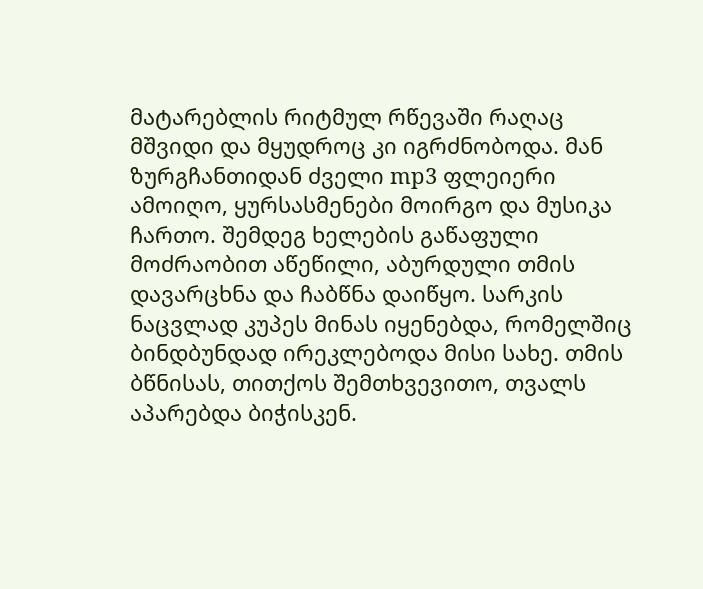მატარებლის რიტმულ რწევაში რაღაც მშვიდი და მყუდროც კი იგრძნობოდა. მან ზურგჩანთიდან ძველი mp3 ფლეიერი ამოიღო, ყურსასმენები მოირგო და მუსიკა ჩართო. შემდეგ ხელების გაწაფული მოძრაობით აწეწილი, აბურდული თმის დავარცხნა და ჩაბწნა დაიწყო. სარკის ნაცვლად კუპეს მინას იყენებდა, რომელშიც ბინდბუნდად ირეკლებოდა მისი სახე. თმის ბწნისას, თითქოს შემთხვევითო, თვალს აპარებდა ბიჭისკენ.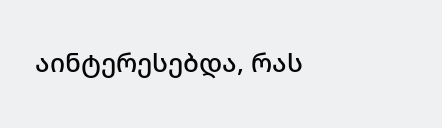აინტერესებდა, რას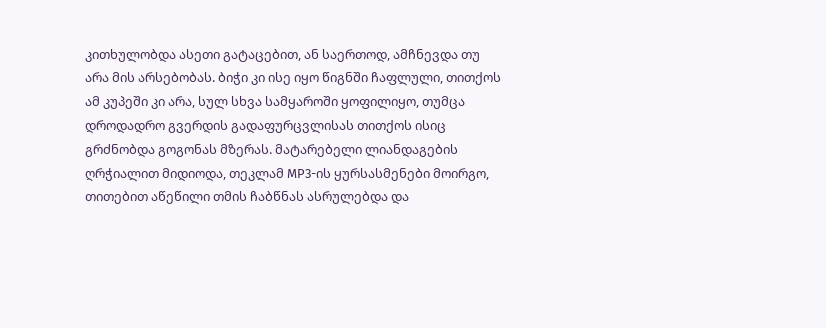კითხულობდა ასეთი გატაცებით, ან საერთოდ, ამჩნევდა თუ არა მის არსებობას. ბიჭი კი ისე იყო წიგნში ჩაფლული, თითქოს ამ კუპეში კი არა, სულ სხვა სამყაროში ყოფილიყო, თუმცა დროდადრო გვერდის გადაფურცვლისას თითქოს ისიც გრძნობდა გოგონას მზერას. მატარებელი ლიანდაგების ღრჭიალით მიდიოდა, თეკლამ MP3-ის ყურსასმენები მოირგო, თითებით აწეწილი თმის ჩაბწნას ასრულებდა და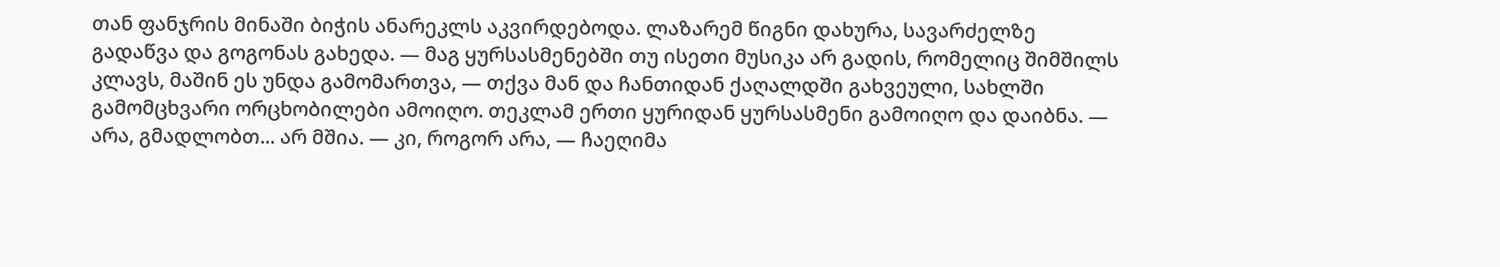თან ფანჯრის მინაში ბიჭის ანარეკლს აკვირდებოდა. ლაზარემ წიგნი დახურა, სავარძელზე გადაწვა და გოგონას გახედა. — მაგ ყურსასმენებში თუ ისეთი მუსიკა არ გადის, რომელიც შიმშილს კლავს, მაშინ ეს უნდა გამომართვა, — თქვა მან და ჩანთიდან ქაღალდში გახვეული, სახლში გამომცხვარი ორცხობილები ამოიღო. თეკლამ ერთი ყურიდან ყურსასმენი გამოიღო და დაიბნა. — არა, გმადლობთ... არ მშია. — კი, როგორ არა, — ჩაეღიმა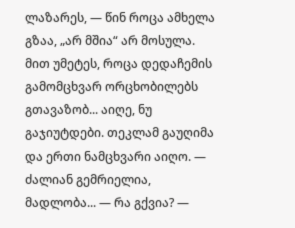ლაზარეს, — წინ როცა ამხელა გზაა, „არ მშია“ არ მოსულა. მით უმეტეს, როცა დედაჩემის გამომცხვარ ორცხობილებს გთავაზობ... აიღე, ნუ გაჯიუტდები. თეკლამ გაუღიმა და ერთი ნამცხვარი აიღო. — ძალიან გემრიელია, მადლობა... — რა გქვია? —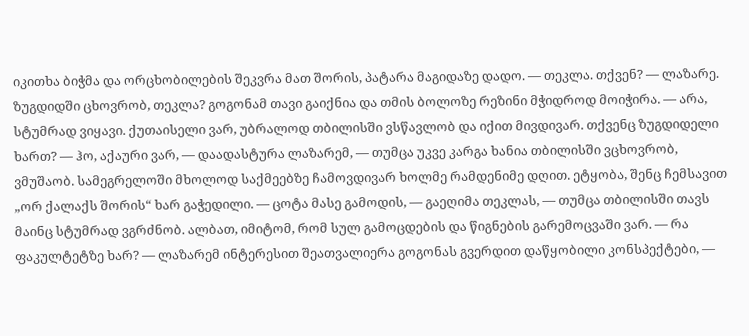იკითხა ბიჭმა და ორცხობილების შეკვრა მათ შორის, პატარა მაგიდაზე დადო. — თეკლა. თქვენ? — ლაზარე. ზუგდიდში ცხოვრობ, თეკლა? გოგონამ თავი გაიქნია და თმის ბოლოზე რეზინი მჭიდროდ მოიჭირა. — არა, სტუმრად ვიყავი. ქუთაისელი ვარ, უბრალოდ თბილისში ვსწავლობ და იქით მივდივარ. თქვენც ზუგდიდელი ხართ? — ჰო, აქაური ვარ, — დაადასტურა ლაზარემ, — თუმცა უკვე კარგა ხანია თბილისში ვცხოვრობ, ვმუშაობ. სამეგრელოში მხოლოდ საქმეებზე ჩამოვდივარ ხოლმე რამდენიმე დღით. ეტყობა, შენც ჩემსავით „ორ ქალაქს შორის“ ხარ გაჭედილი. — ცოტა მასე გამოდის, — გაეღიმა თეკლას, — თუმცა თბილისში თავს მაინც სტუმრად ვგრძნობ. ალბათ, იმიტომ, რომ სულ გამოცდების და წიგნების გარემოცვაში ვარ. — რა ფაკულტეტზე ხარ? — ლაზარემ ინტერესით შეათვალიერა გოგონას გვერდით დაწყობილი კონსპექტები, —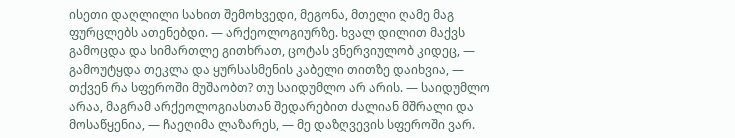ისეთი დაღლილი სახით შემოხვედი, მეგონა, მთელი ღამე მაგ ფურცლებს ათენებდი. — არქეოლოგიურზე. ხვალ დილით მაქვს გამოცდა და სიმართლე გითხრათ, ცოტას ვნერვიულობ კიდეც, — გამოუტყდა თეკლა და ყურსასმენის კაბელი თითზე დაიხვია, — თქვენ რა სფეროში მუშაობთ? თუ საიდუმლო არ არის. — საიდუმლო არაა, მაგრამ არქეოლოგიასთან შედარებით ძალიან მშრალი და მოსაწყენია, — ჩაეღიმა ლაზარეს, — მე დაზღვევის სფეროში ვარ.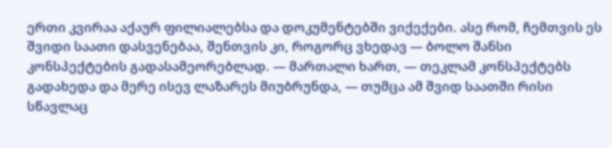ერთი კვირაა აქაურ ფილიალებსა და დოკუმენტებში ვიქექები. ასე რომ, ჩემთვის ეს შვიდი საათი დასვენებაა, შენთვის კი, როგორც ვხედავ — ბოლო შანსი კონსპექტების გადასამეორებლად. — მართალი ხართ, — თეკლამ კონსპექტებს გადახედა და მერე ისევ ლაზარეს მიუბრუნდა, — თუმცა ამ შვიდ საათში რისი სწავლაც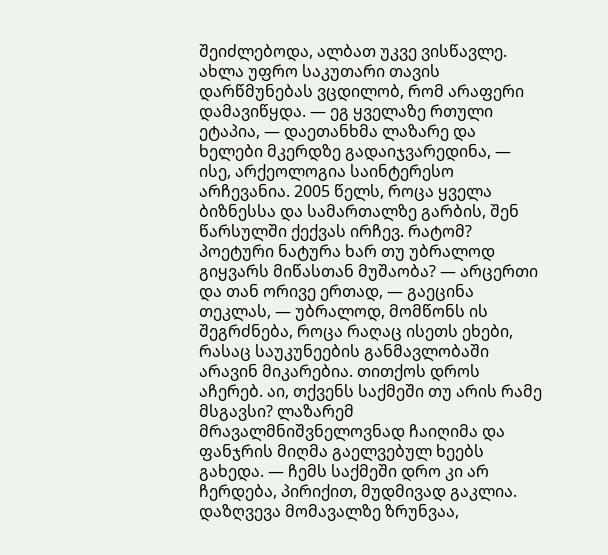შეიძლებოდა, ალბათ უკვე ვისწავლე. ახლა უფრო საკუთარი თავის დარწმუნებას ვცდილობ, რომ არაფერი დამავიწყდა. — ეგ ყველაზე რთული ეტაპია, — დაეთანხმა ლაზარე და ხელები მკერდზე გადაიჯვარედინა, — ისე, არქეოლოგია საინტერესო არჩევანია. 2005 წელს, როცა ყველა ბიზნესსა და სამართალზე გარბის, შენ წარსულში ქექვას ირჩევ. რატომ? პოეტური ნატურა ხარ თუ უბრალოდ გიყვარს მიწასთან მუშაობა? — არცერთი და თან ორივე ერთად, — გაეცინა თეკლას, — უბრალოდ, მომწონს ის შეგრძნება, როცა რაღაც ისეთს ეხები, რასაც საუკუნეების განმავლობაში არავინ მიკარებია. თითქოს დროს აჩერებ. აი, თქვენს საქმეში თუ არის რამე მსგავსი? ლაზარემ მრავალმნიშვნელოვნად ჩაიღიმა და ფანჯრის მიღმა გაელვებულ ხეებს გახედა. — ჩემს საქმეში დრო კი არ ჩერდება, პირიქით, მუდმივად გაკლია. დაზღვევა მომავალზე ზრუნვაა,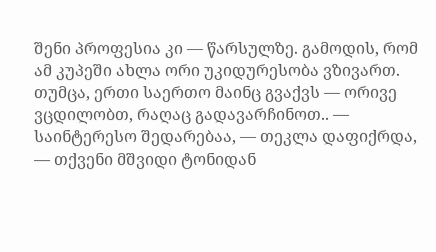შენი პროფესია კი — წარსულზე. გამოდის, რომ ამ კუპეში ახლა ორი უკიდურესობა ვზივართ. თუმცა, ერთი საერთო მაინც გვაქვს — ორივე ვცდილობთ, რაღაც გადავარჩინოთ.. — საინტერესო შედარებაა, — თეკლა დაფიქრდა, — თქვენი მშვიდი ტონიდან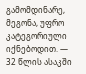გამომდინარე, მეგონა, უფრო კატეგორიული იქნებოდით. — 32 წლის ასაკში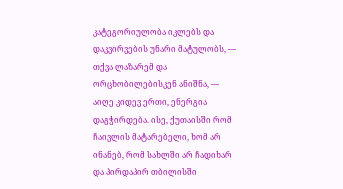კატეგორიულობა იკლებს და დაკვირვების უნარი მატულობს, — თქვა ლაზარემ და ორცხობილებისკენ ანიშნა, — აიღე კიდევ ერთი, ენერგია დაგჭირდება. ისე, ქუთაისში რომ ჩაივლის მატარებელი, ხომ არ ინანებ, რომ სახლში არ ჩადიხარ და პირდაპირ თბილისში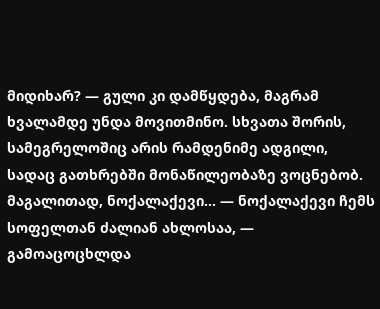მიდიხარ? — გული კი დამწყდება, მაგრამ ხვალამდე უნდა მოვითმინო. სხვათა შორის, სამეგრელოშიც არის რამდენიმე ადგილი, სადაც გათხრებში მონაწილეობაზე ვოცნებობ. მაგალითად, ნოქალაქევი... — ნოქალაქევი ჩემს სოფელთან ძალიან ახლოსაა, — გამოაცოცხლდა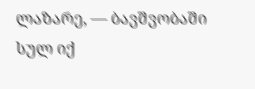ლაზარე, — ბავშვობაში სულ იქ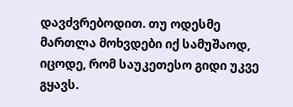დავძვრებოდით. თუ ოდესმე მართლა მოხვდები იქ სამუშაოდ, იცოდე, რომ საუკეთესო გიდი უკვე გყავს.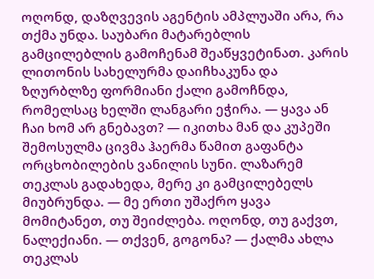ოღონდ, დაზღვევის აგენტის ამპლუაში არა, რა თქმა უნდა. საუბარი მატარებლის გამცილებლის გამოჩენამ შეაწყვეტინათ. კარის ლითონის სახელურმა დაიჩხაკუნა და ზღურბლზე ფორმიანი ქალი გამოჩნდა, რომელსაც ხელში ლანგარი ეჭირა. — ყავა ან ჩაი ხომ არ გნებავთ? — იკითხა მან და კუპეში შემოსულმა ცივმა ჰაერმა წამით გაფანტა ორცხობილების ვანილის სუნი. ლაზარემ თეკლას გადახედა, მერე კი გამცილებელს მიუბრუნდა. — მე ერთი უშაქრო ყავა მომიტანეთ, თუ შეიძლება. ოღონდ, თუ გაქვთ, ნალექიანი. — თქვენ, გოგონა? — ქალმა ახლა თეკლას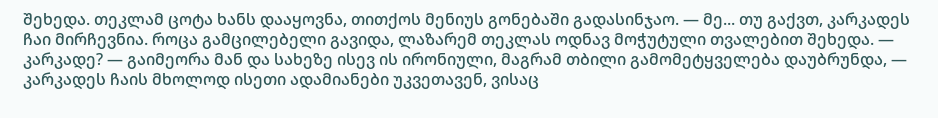შეხედა. თეკლამ ცოტა ხანს დააყოვნა, თითქოს მენიუს გონებაში გადასინჯაო. — მე... თუ გაქვთ, კარკადეს ჩაი მირჩევნია. როცა გამცილებელი გავიდა, ლაზარემ თეკლას ოდნავ მოჭუტული თვალებით შეხედა. — კარკადე? — გაიმეორა მან და სახეზე ისევ ის ირონიული, მაგრამ თბილი გამომეტყველება დაუბრუნდა, — კარკადეს ჩაის მხოლოდ ისეთი ადამიანები უკვეთავენ, ვისაც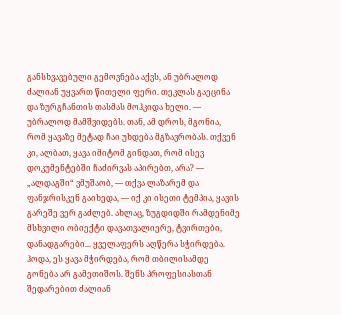განსხვავებული გემოვნება აქვს, ან უბრალოდ ძალიან უყვართ წითელი ფერი. თეკლას გაეცინა და ზურგჩანთის თასმას მოჰკიდა ხელი. — უბრალოდ მამშვიდებს. თან, ამ დროს, მგონია, რომ ყავაზე მეტად ჩაი უხდება მგზავრობას. თქვენ კი, ალბათ, ყავა იმიტომ გინდათ, რომ ისევ დოკუმენტებში ჩაძირვას აპირებთ, არა? — „ალდაგში“ ვმუშაობ, — თქვა ლაზარემ და ფანჯრისკენ გაიხედა, — იქ კი ისეთი ტემპია, ყავის გარეშე ვერ გაძლებ. ახლაც, ზუგდიდში რამდენიმე მსხვილი ობიექტი დავათვალიერე, ტვირთები, დანადგარები... ყველაფერს აღწერა სჭირდება. ჰოდა, ეს ყავა მჭირდება, რომ თბილისამდე გონება არ გამეთიშოს. შენს პროფესიასთან შედარებით ძალიან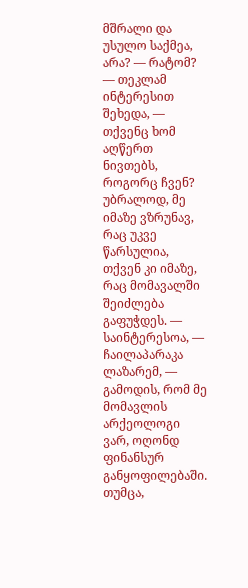მშრალი და უსულო საქმეა, არა? — რატომ? — თეკლამ ინტერესით შეხედა, — თქვენც ხომ აღწერთ ნივთებს, როგორც ჩვენ? უბრალოდ, მე იმაზე ვზრუნავ, რაც უკვე წარსულია, თქვენ კი იმაზე, რაც მომავალში შეიძლება გაფუჭდეს. — საინტერესოა, — ჩაილაპარაკა ლაზარემ, — გამოდის, რომ მე მომავლის არქეოლოგი ვარ, ოღონდ ფინანსურ განყოფილებაში. თუმცა,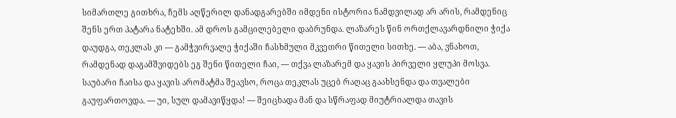სიმართლე გითხრა, ჩემს აღწერილ დანადგარებში იმდენი ისტორია ნამდვილად არ არის, რამდენიც შენს ერთ პატარა ნატეხში. ამ დროს გამცილებელი დაბრუნდა. ლაზარეს წინ ორთქლავარდნილი ჭიქა დაუდგა, თეკლას კი — გამჭვირვალე ჭიქაში ჩასხმული მკვეთრი წითელი სითხე. — აბა, ვნახოთ, რამდენად დაგამშვიდებს ეგ შენი წითელი ჩაი, — თქვა ლაზარემ და ყავის პირველი ყლუპი მოსვა. საუბარი ჩაისა და ყავის არომატმა შეავსო, როცა თეკლას უცებ რაღაც გაახსენდა და თვალები გაუფართოვდა. — უი, სულ დამავიწყდა! — შეიცხადა მან და სწრაფად მიუტრიალდა თავის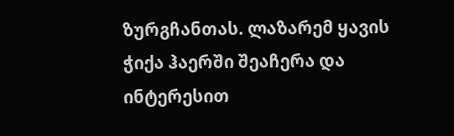ზურგჩანთას. ლაზარემ ყავის ჭიქა ჰაერში შეაჩერა და ინტერესით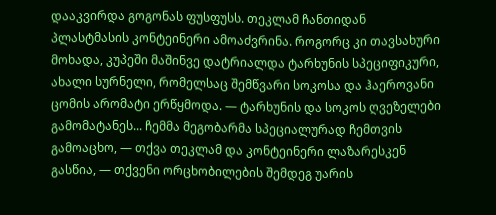დააკვირდა გოგონას ფუსფუსს. თეკლამ ჩანთიდან პლასტმასის კონტეინერი ამოაძვრინა. როგორც კი თავსახური მოხადა, კუპეში მაშინვე დატრიალდა ტარხუნის სპეციფიკური, ახალი სურნელი, რომელსაც შემწვარი სოკოსა და ჰაეროვანი ცომის არომატი ერწყმოდა. — ტარხუნის და სოკოს ღვეზელები გამომატანეს... ჩემმა მეგობარმა სპეციალურად ჩემთვის გამოაცხო, — თქვა თეკლამ და კონტეინერი ლაზარესკენ გასწია, — თქვენი ორცხობილების შემდეგ უარის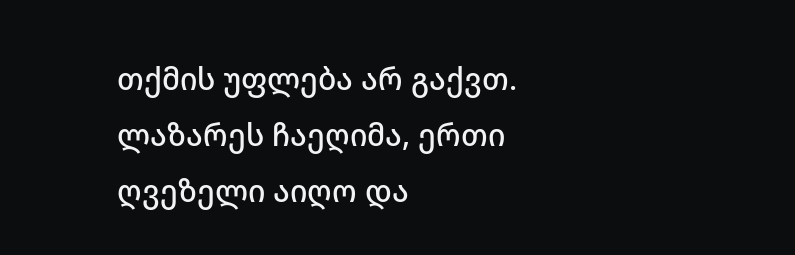თქმის უფლება არ გაქვთ. ლაზარეს ჩაეღიმა, ერთი ღვეზელი აიღო და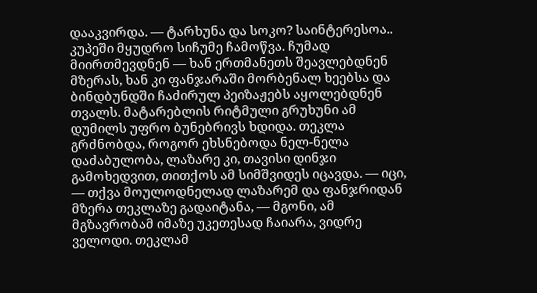დააკვირდა. — ტარხუნა და სოკო? საინტერესოა.. კუპეში მყუდრო სიჩუმე ჩამოწვა. ჩუმად მიირთმევდნენ — ხან ერთმანეთს შეავლებდნენ მზერას, ხან კი ფანჯარაში მორბენალ ხეებსა და ბინდბუნდში ჩაძირულ პეიზაჟებს აყოლებდნენ თვალს. მატარებლის რიტმული გრუხუნი ამ დუმილს უფრო ბუნებრივს ხდიდა. თეკლა გრძნობდა, როგორ ეხსნებოდა ნელ-ნელა დაძაბულობა, ლაზარე კი, თავისი დინჯი გამოხედვით, თითქოს ამ სიმშვიდეს იცავდა. — იცი, — თქვა მოულოდნელად ლაზარემ და ფანჯრიდან მზერა თეკლაზე გადაიტანა, — მგონი, ამ მგზავრობამ იმაზე უკეთესად ჩაიარა, ვიდრე ველოდი. თეკლამ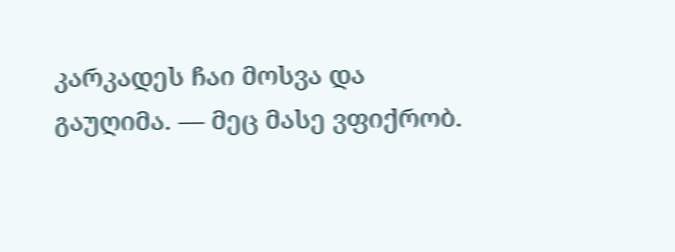კარკადეს ჩაი მოსვა და გაუღიმა. — მეც მასე ვფიქრობ.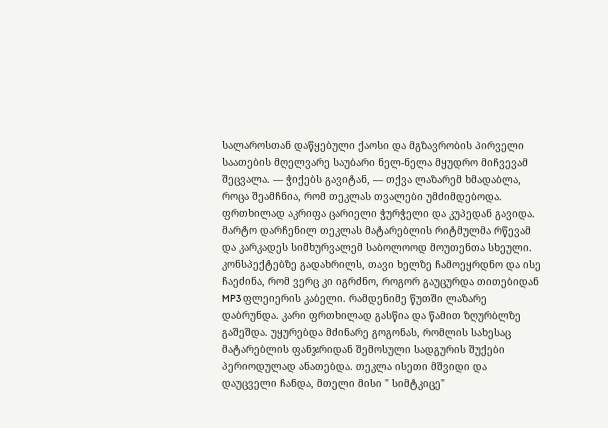სალაროსთან დაწყებული ქაოსი და მგზავრობის პირველი საათების მღელვარე საუბარი ნელ-ნელა მყუდრო მიჩვევამ შეცვალა. — ჭიქებს გავიტან, — თქვა ლაზარემ ხმადაბლა, როცა შეამჩნია, რომ თეკლას თვალები უმძიმდებოდა. ფრთხილად აკრიფა ცარიელი ჭურჭელი და კუპედან გავიდა. მარტო დარჩენილ თეკლას მატარებლის რიტმულმა რწევამ და კარკადეს სიმხურვალემ საბოლოოდ მოუთენთა სხეული. კონსპექტებზე გადახრილს, თავი ხელზე ჩამოეყრდნო და ისე ჩაეძინა, რომ ვერც კი იგრძნო, როგორ გაუცურდა თითებიდან MP3 ფლეიერის კაბელი. რამდენიმე წუთში ლაზარე დაბრუნდა. კარი ფრთხილად გასწია და წამით ზღურბლზე გაშეშდა. უყურებდა მძინარე გოგონას, რომლის სახესაც მატარებლის ფანჯრიდან შემოსული სადგურის შუქები პერიოდულად ანათებდა. თეკლა ისეთი მშვიდი და დაუცველი ჩანდა, მთელი მისი " სიმტკიცე"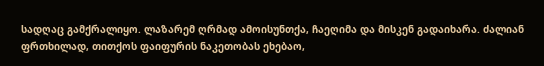სადღაც გამქრალიყო. ლაზარემ ღრმად ამოისუნთქა, ჩაეღიმა და მისკენ გადაიხარა. ძალიან ფრთხილად, თითქოს ფაიფურის ნაკეთობას ეხებაო,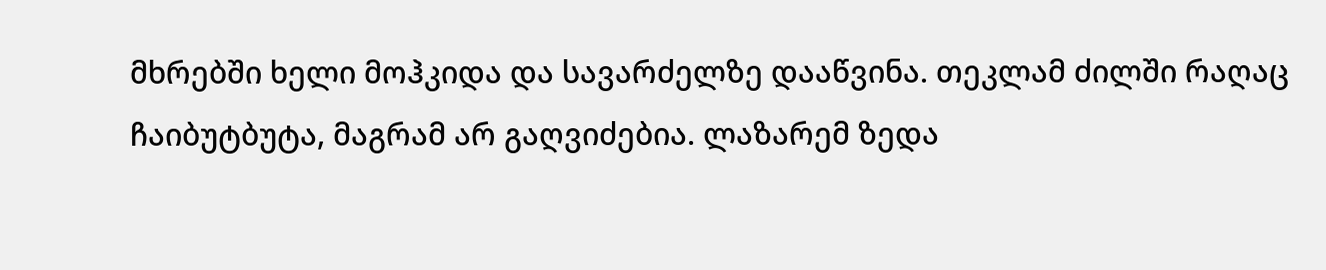მხრებში ხელი მოჰკიდა და სავარძელზე დააწვინა. თეკლამ ძილში რაღაც ჩაიბუტბუტა, მაგრამ არ გაღვიძებია. ლაზარემ ზედა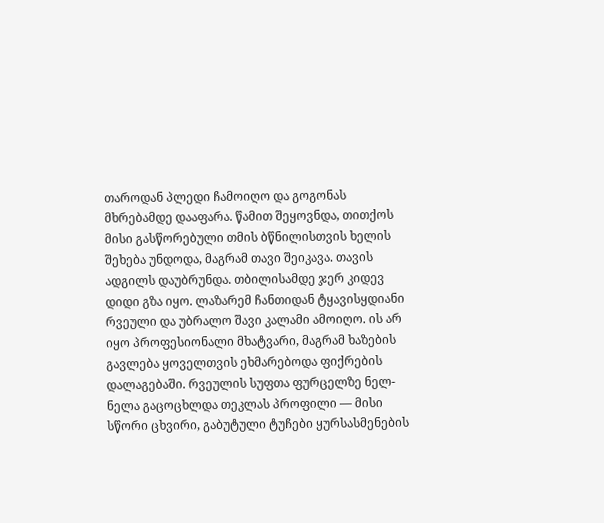თაროდან პლედი ჩამოიღო და გოგონას მხრებამდე დააფარა. წამით შეყოვნდა, თითქოს მისი გასწორებული თმის ბწნილისთვის ხელის შეხება უნდოდა, მაგრამ თავი შეიკავა. თავის ადგილს დაუბრუნდა. თბილისამდე ჯერ კიდევ დიდი გზა იყო. ლაზარემ ჩანთიდან ტყავისყდიანი რვეული და უბრალო შავი კალამი ამოიღო. ის არ იყო პროფესიონალი მხატვარი, მაგრამ ხაზების გავლება ყოველთვის ეხმარებოდა ფიქრების დალაგებაში. რვეულის სუფთა ფურცელზე ნელ-ნელა გაცოცხლდა თეკლას პროფილი — მისი სწორი ცხვირი, გაბუტული ტუჩები ყურსასმენების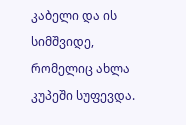კაბელი და ის სიმშვიდე, რომელიც ახლა კუპეში სუფევდა.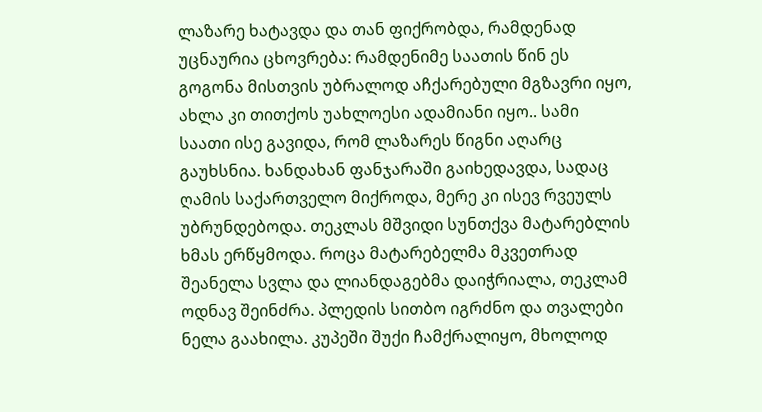ლაზარე ხატავდა და თან ფიქრობდა, რამდენად უცნაურია ცხოვრება: რამდენიმე საათის წინ ეს გოგონა მისთვის უბრალოდ აჩქარებული მგზავრი იყო, ახლა კი თითქოს უახლოესი ადამიანი იყო.. სამი საათი ისე გავიდა, რომ ლაზარეს წიგნი აღარც გაუხსნია. ხანდახან ფანჯარაში გაიხედავდა, სადაც ღამის საქართველო მიქროდა, მერე კი ისევ რვეულს უბრუნდებოდა. თეკლას მშვიდი სუნთქვა მატარებლის ხმას ერწყმოდა. როცა მატარებელმა მკვეთრად შეანელა სვლა და ლიანდაგებმა დაიჭრიალა, თეკლამ ოდნავ შეინძრა. პლედის სითბო იგრძნო და თვალები ნელა გაახილა. კუპეში შუქი ჩამქრალიყო, მხოლოდ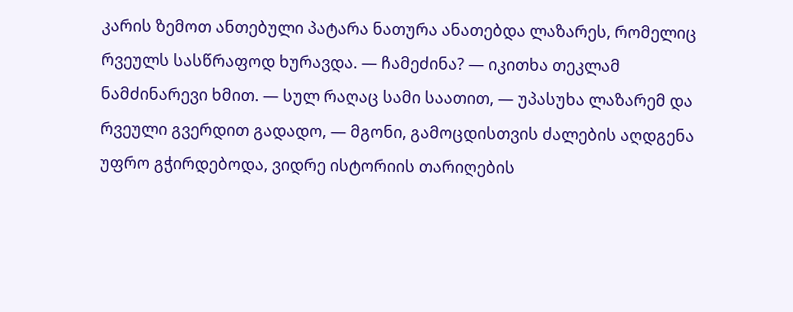კარის ზემოთ ანთებული პატარა ნათურა ანათებდა ლაზარეს, რომელიც რვეულს სასწრაფოდ ხურავდა. — ჩამეძინა? — იკითხა თეკლამ ნამძინარევი ხმით. — სულ რაღაც სამი საათით, — უპასუხა ლაზარემ და რვეული გვერდით გადადო, — მგონი, გამოცდისთვის ძალების აღდგენა უფრო გჭირდებოდა, ვიდრე ისტორიის თარიღების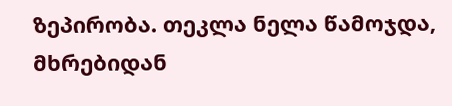ზეპირობა. თეკლა ნელა წამოჯდა, მხრებიდან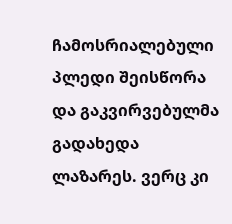ჩამოსრიალებული პლედი შეისწორა და გაკვირვებულმა გადახედა ლაზარეს. ვერც კი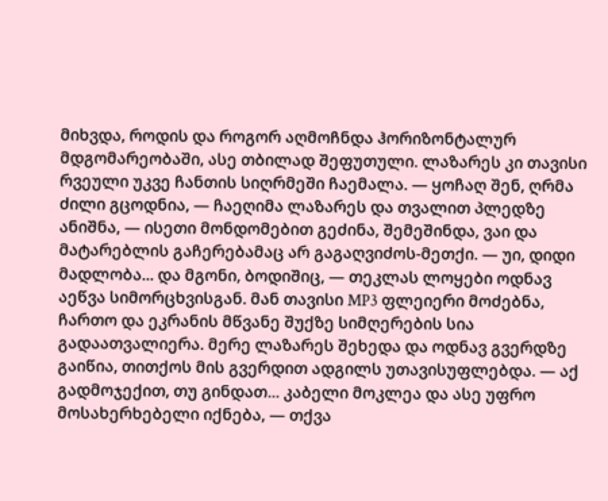მიხვდა, როდის და როგორ აღმოჩნდა ჰორიზონტალურ მდგომარეობაში, ასე თბილად შეფუთული. ლაზარეს კი თავისი რვეული უკვე ჩანთის სიღრმეში ჩაემალა. — ყოჩაღ შენ, ღრმა ძილი გცოდნია, — ჩაეღიმა ლაზარეს და თვალით პლედზე ანიშნა, — ისეთი მონდომებით გეძინა, შემეშინდა, ვაი და მატარებლის გაჩერებამაც არ გაგაღვიძოს-მეთქი. — უი, დიდი მადლობა... და მგონი, ბოდიშიც, — თეკლას ლოყები ოდნავ აეწვა სიმორცხვისგან. მან თავისი MP3 ფლეიერი მოძებნა, ჩართო და ეკრანის მწვანე შუქზე სიმღერების სია გადაათვალიერა. მერე ლაზარეს შეხედა და ოდნავ გვერდზე გაიწია, თითქოს მის გვერდით ადგილს უთავისუფლებდა. — აქ გადმოჯექით, თუ გინდათ... კაბელი მოკლეა და ასე უფრო მოსახერხებელი იქნება, — თქვა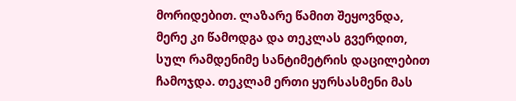მორიდებით. ლაზარე წამით შეყოვნდა, მერე კი წამოდგა და თეკლას გვერდით, სულ რამდენიმე სანტიმეტრის დაცილებით ჩამოჯდა. თეკლამ ერთი ყურსასმენი მას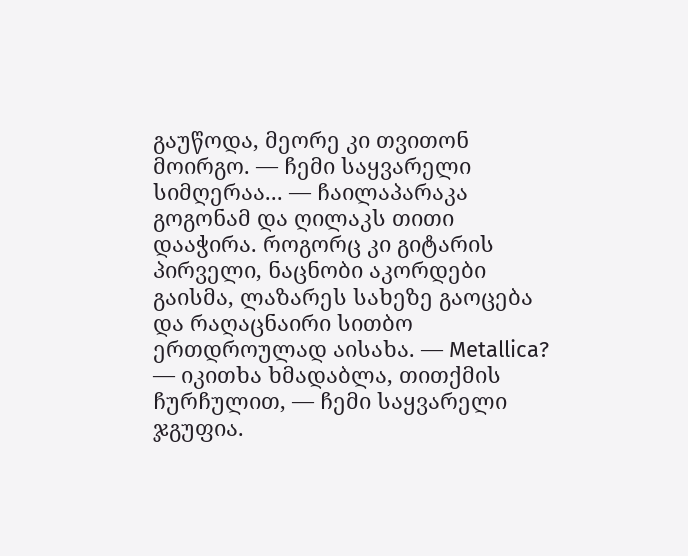გაუწოდა, მეორე კი თვითონ მოირგო. — ჩემი საყვარელი სიმღერაა... — ჩაილაპარაკა გოგონამ და ღილაკს თითი დააჭირა. როგორც კი გიტარის პირველი, ნაცნობი აკორდები გაისმა, ლაზარეს სახეზე გაოცება და რაღაცნაირი სითბო ერთდროულად აისახა. — Metallica? — იკითხა ხმადაბლა, თითქმის ჩურჩულით, — ჩემი საყვარელი ჯგუფია.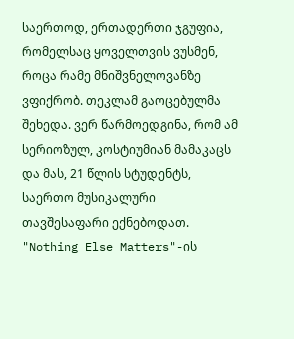საერთოდ, ერთადერთი ჯგუფია, რომელსაც ყოველთვის ვუსმენ, როცა რამე მნიშვნელოვანზე ვფიქრობ. თეკლამ გაოცებულმა შეხედა. ვერ წარმოედგინა, რომ ამ სერიოზულ, კოსტიუმიან მამაკაცს და მას, 21 წლის სტუდენტს, საერთო მუსიკალური თავშესაფარი ექნებოდათ. "Nothing Else Matters"-ის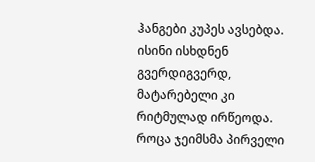ჰანგები კუპეს ავსებდა. ისინი ისხდნენ გვერდიგვერდ, მატარებელი კი რიტმულად ირწეოდა. როცა ჯეიმსმა პირველი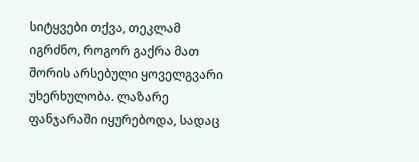სიტყვები თქვა, თეკლამ იგრძნო, როგორ გაქრა მათ შორის არსებული ყოველგვარი უხერხულობა. ლაზარე ფანჯარაში იყურებოდა, სადაც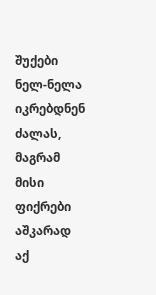შუქები ნელ-ნელა იკრებდნენ ძალას, მაგრამ მისი ფიქრები აშკარად აქ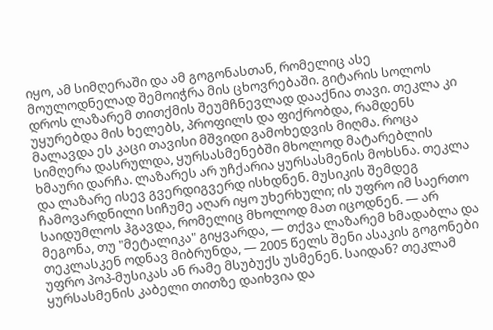იყო, ამ სიმღერაში და ამ გოგონასთან, რომელიც ასე მოულოდნელად შემოიჭრა მის ცხოვრებაში. გიტარის სოლოს დროს ლაზარემ თითქმის შეუმჩნევლად დააქნია თავი. თეკლა კი უყურებდა მის ხელებს, პროფილს და ფიქრობდა, რამდენს მალავდა ეს კაცი თავისი მშვიდი გამოხედვის მიღმა. როცა სიმღერა დასრულდა, ყურსასმენებში მხოლოდ მატარებლის ხმაური დარჩა. ლაზარეს არ უჩქარია ყურსასმენის მოხსნა. თეკლა და ლაზარე ისევ გვერდიგვერდ ისხდნენ. მუსიკის შემდეგ ჩამოვარდნილი სიჩუმე აღარ იყო უხერხული; ის უფრო იმ საერთო საიდუმლოს ჰგავდა, რომელიც მხოლოდ მათ იცოდნენ. — არ მეგონა, თუ "მეტალიკა" გიყვარდა, — თქვა ლაზარემ ხმადაბლა და თეკლასკენ ოდნავ მიბრუნდა, — 2005 წელს შენი ასაკის გოგონები უფრო პოპ-მუსიკას ან რამე მსუბუქს უსმენენ. საიდან? თეკლამ ყურსასმენის კაბელი თითზე დაიხვია და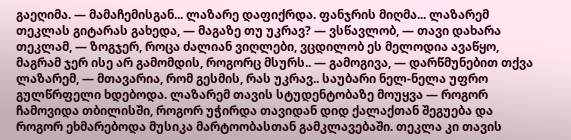გაეღიმა. — მამაჩემისგან... ლაზარე დაფიქრდა. ფანჯრის მიღმა... ლაზარემ თეკლას გიტარას გახედა, — მაგაზე თუ უკრავ? — ვსწავლობ, — თავი დახარა თეკლამ, — ზოგჯერ, როცა ძალიან ვიღლები, ვცდილობ ეს მელოდია ავაწყო, მაგრამ ჯერ ისე არ გამომდის, როგორც მსურს.. — გამოგივა, — დარწმუნებით თქვა ლაზარემ, — მთავარია, რომ გესმის, რას უკრავ.. საუბარი ნელ-ნელა უფრო გულწრფელი ხდებოდა. ლაზარემ თავის სტუდენტობაზე მოუყვა — როგორ ჩამოვიდა თბილისში, როგორ უჭირდა თავიდან დიდ ქალაქთან შეგუება და როგორ ეხმარებოდა მუსიკა მარტოობასთან გამკლავებაში. თეკლა კი თავის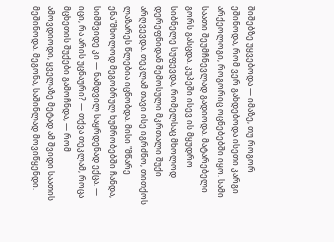შიშებზე უყვებოდა — იმაზე, თუ როგორ ეშინოდა, რომ ვერ გახდებოდა ისეთი კარგი არქეოლოგი, როგორიც ოცნებებში იყო. სამი საათი შეუმჩნევლად გადიოდა. მატარებელი გორს გასცდა. კუპეში ისევ ის მყუდრო სიბნელე სუფევდა, რომელსაც მხოლოდ დერეფნიდან შემოსული მკრთალი შუქი არღვევდა. თეკლამ თავი ისე იგრძნო, თითქოს ლაზარეს წლებია იცნობდა. მისი "მწარე ენა"მხოლოდ მეგობრულ ხუმრობებში ჩანდა, სიმშვიდე კი — ნამდვილ საყრდენად ექცა. — იცი, რა არის უცნაური? — თქვა თეკლამ, როცა მცხეთის შუქები გამოჩნდა, — რომ ამოვდიოდი, ყველაზე მეტად ამ შვიდი საათის მეშინოდა. მეგონა, საშინლად მოვიწყენდი.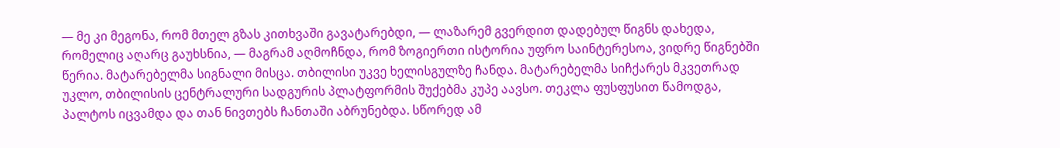— მე კი მეგონა, რომ მთელ გზას კითხვაში გავატარებდი, — ლაზარემ გვერდით დადებულ წიგნს დახედა, რომელიც აღარც გაუხსნია, — მაგრამ აღმოჩნდა, რომ ზოგიერთი ისტორია უფრო საინტერესოა, ვიდრე წიგნებში წერია. მატარებელმა სიგნალი მისცა. თბილისი უკვე ხელისგულზე ჩანდა. მატარებელმა სიჩქარეს მკვეთრად უკლო, თბილისის ცენტრალური სადგურის პლატფორმის შუქებმა კუპე აავსო. თეკლა ფუსფუსით წამოდგა, პალტოს იცვამდა და თან ნივთებს ჩანთაში აბრუნებდა. სწორედ ამ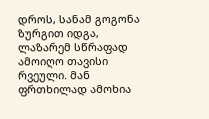დროს, სანამ გოგონა ზურგით იდგა, ლაზარემ სწრაფად ამოიღო თავისი რვეული. მან ფრთხილად ამოხია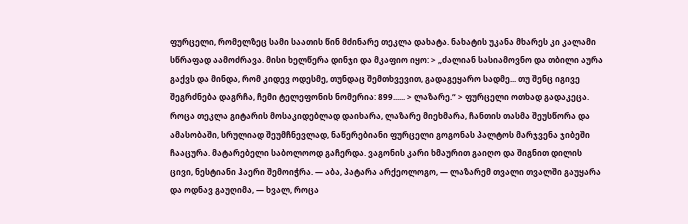ფურცელი, რომელზეც სამი საათის წინ მძინარე თეკლა დახატა. ნახატის უკანა მხარეს კი კალამი სწრაფად აამოძრავა. მისი ხელწერა დინჯი და მკაფიო იყო: > „ძალიან სასიამოვნო და თბილი აურა გაქვს და მინდა, რომ კიდევ ოდესმე, თუნდაც შემთხვევით, გადაგეყარო სადმე... თუ შენც იგივე შეგრძნება დაგრჩა, ჩემი ტელეფონის ნომერია: 899...... > ლაზარე.“ > ფურცელი ოთხად გადაკეცა. როცა თეკლა გიტარის მოსაკიდებლად დაიხარა, ლაზარე მიეხმარა, ჩანთის თასმა შეუსწორა და ამასობაში, სრულიად შეუმჩნევლად, ნაწერებიანი ფურცელი გოგონას პალტოს მარჯვენა ჯიბეში ჩააცურა. მატარებელი საბოლოოდ გაჩერდა. ვაგონის კარი ხმაურით გაიღო და შიგნით დილის ცივი, ნესტიანი ჰაერი შემოიჭრა. — აბა, პატარა არქეოლოგო, — ლაზარემ თვალი თვალში გაუყარა და ოდნავ გაუღიმა, — ხვალ, როცა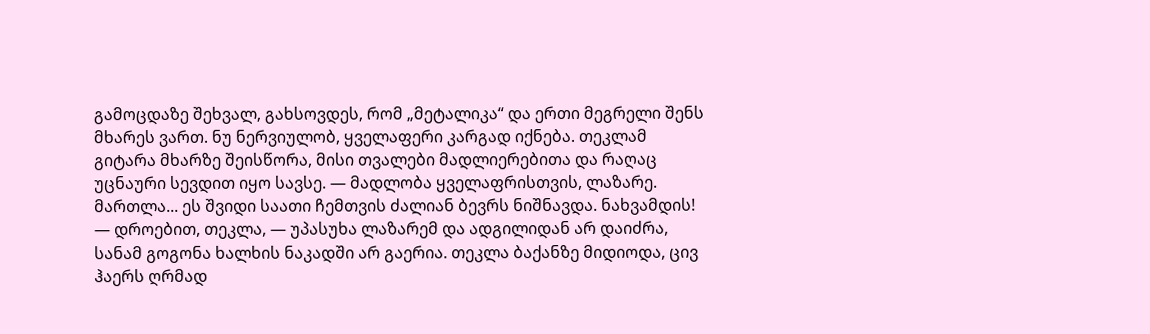გამოცდაზე შეხვალ, გახსოვდეს, რომ „მეტალიკა“ და ერთი მეგრელი შენს მხარეს ვართ. ნუ ნერვიულობ, ყველაფერი კარგად იქნება. თეკლამ გიტარა მხარზე შეისწორა, მისი თვალები მადლიერებითა და რაღაც უცნაური სევდით იყო სავსე. — მადლობა ყველაფრისთვის, ლაზარე. მართლა... ეს შვიდი საათი ჩემთვის ძალიან ბევრს ნიშნავდა. ნახვამდის! — დროებით, თეკლა, — უპასუხა ლაზარემ და ადგილიდან არ დაიძრა, სანამ გოგონა ხალხის ნაკადში არ გაერია. თეკლა ბაქანზე მიდიოდა, ცივ ჰაერს ღრმად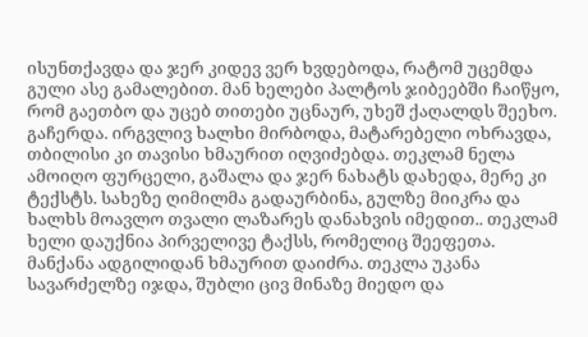ისუნთქავდა და ჯერ კიდევ ვერ ხვდებოდა, რატომ უცემდა გული ასე გამალებით. მან ხელები პალტოს ჯიბეებში ჩაიწყო, რომ გაეთბო და უცებ თითები უცნაურ, უხეშ ქაღალდს შეეხო. გაჩერდა. ირგვლივ ხალხი მირბოდა, მატარებელი ოხრავდა, თბილისი კი თავისი ხმაურით იღვიძებდა. თეკლამ ნელა ამოიღო ფურცელი, გაშალა და ჯერ ნახატს დახედა, მერე კი ტექსტს. სახეზე ღიმილმა გადაურბინა, გულზე მიიკრა და ხალხს მოავლო თვალი ლაზარეს დანახვის იმედით.. თეკლამ ხელი დაუქნია პირველივე ტაქსს, რომელიც შეეფეთა. მანქანა ადგილიდან ხმაურით დაიძრა. თეკლა უკანა სავარძელზე იჯდა, შუბლი ცივ მინაზე მიედო და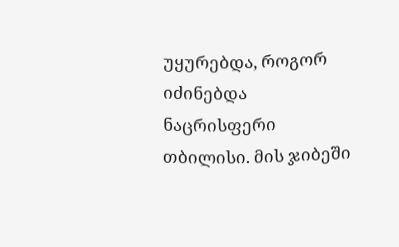უყურებდა, როგორ იძინებდა ნაცრისფერი თბილისი. მის ჯიბეში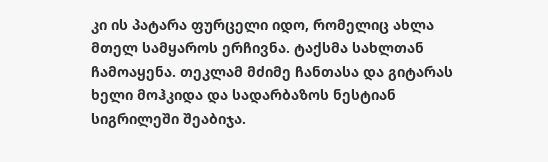კი ის პატარა ფურცელი იდო, რომელიც ახლა მთელ სამყაროს ერჩივნა. ტაქსმა სახლთან ჩამოაყენა. თეკლამ მძიმე ჩანთასა და გიტარას ხელი მოჰკიდა და სადარბაზოს ნესტიან სიგრილეში შეაბიჯა.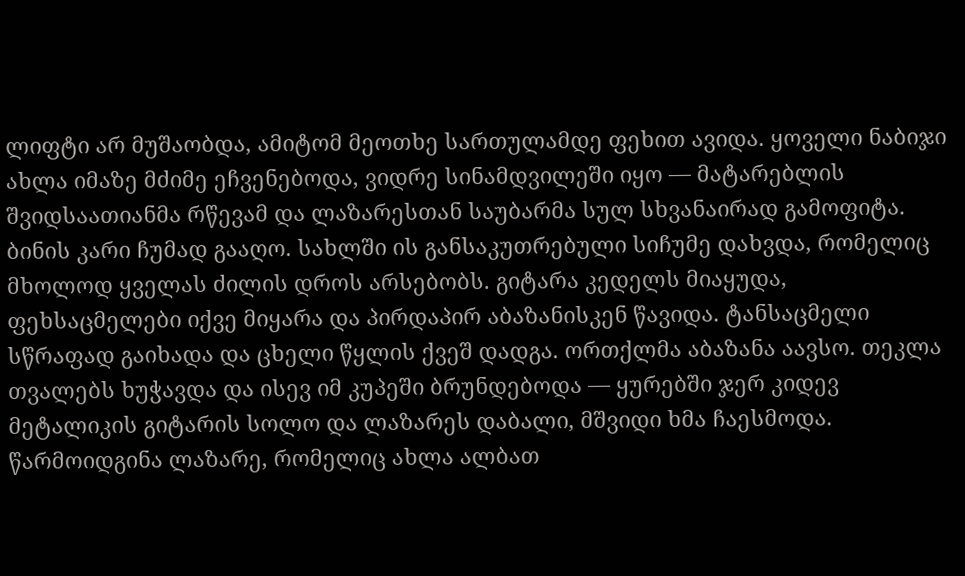ლიფტი არ მუშაობდა, ამიტომ მეოთხე სართულამდე ფეხით ავიდა. ყოველი ნაბიჯი ახლა იმაზე მძიმე ეჩვენებოდა, ვიდრე სინამდვილეში იყო — მატარებლის შვიდსაათიანმა რწევამ და ლაზარესთან საუბარმა სულ სხვანაირად გამოფიტა. ბინის კარი ჩუმად გააღო. სახლში ის განსაკუთრებული სიჩუმე დახვდა, რომელიც მხოლოდ ყველას ძილის დროს არსებობს. გიტარა კედელს მიაყუდა, ფეხსაცმელები იქვე მიყარა და პირდაპირ აბაზანისკენ წავიდა. ტანსაცმელი სწრაფად გაიხადა და ცხელი წყლის ქვეშ დადგა. ორთქლმა აბაზანა აავსო. თეკლა თვალებს ხუჭავდა და ისევ იმ კუპეში ბრუნდებოდა — ყურებში ჯერ კიდევ მეტალიკის გიტარის სოლო და ლაზარეს დაბალი, მშვიდი ხმა ჩაესმოდა. წარმოიდგინა ლაზარე, რომელიც ახლა ალბათ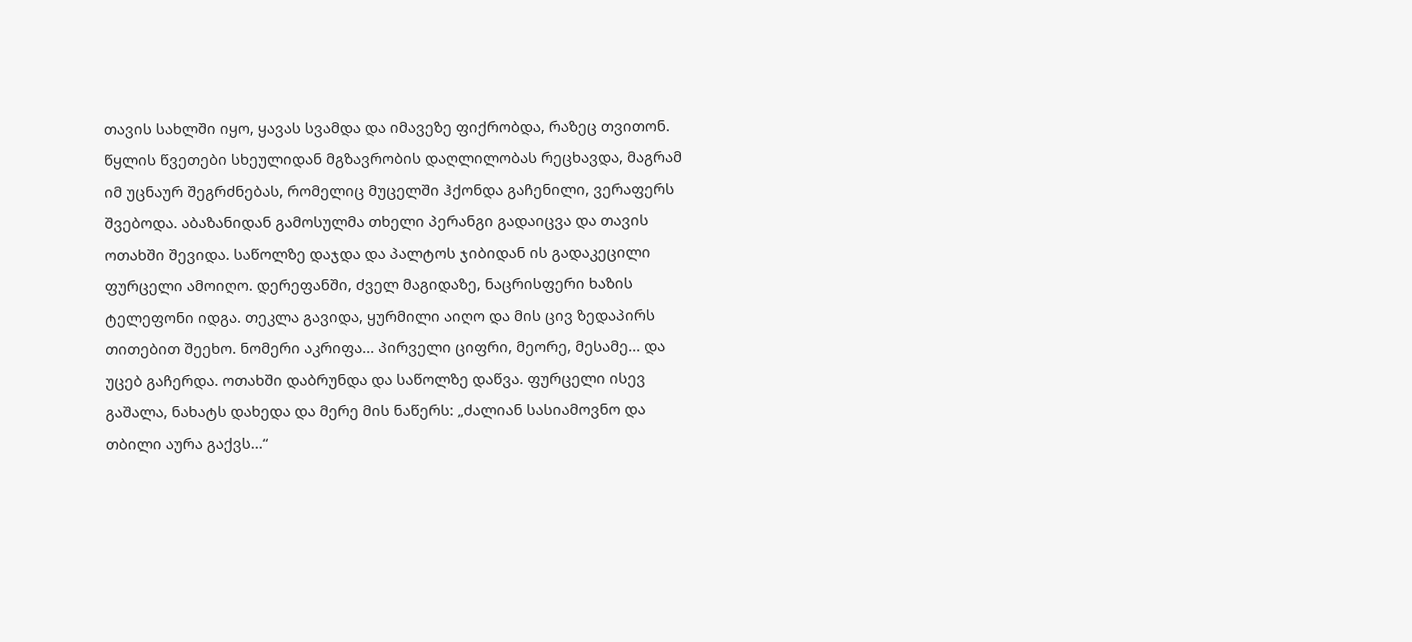თავის სახლში იყო, ყავას სვამდა და იმავეზე ფიქრობდა, რაზეც თვითონ. წყლის წვეთები სხეულიდან მგზავრობის დაღლილობას რეცხავდა, მაგრამ იმ უცნაურ შეგრძნებას, რომელიც მუცელში ჰქონდა გაჩენილი, ვერაფერს შვებოდა. აბაზანიდან გამოსულმა თხელი პერანგი გადაიცვა და თავის ოთახში შევიდა. საწოლზე დაჯდა და პალტოს ჯიბიდან ის გადაკეცილი ფურცელი ამოიღო. დერეფანში, ძველ მაგიდაზე, ნაცრისფერი ხაზის ტელეფონი იდგა. თეკლა გავიდა, ყურმილი აიღო და მის ცივ ზედაპირს თითებით შეეხო. ნომერი აკრიფა... პირველი ციფრი, მეორე, მესამე... და უცებ გაჩერდა. ოთახში დაბრუნდა და საწოლზე დაწვა. ფურცელი ისევ გაშალა, ნახატს დახედა და მერე მის ნაწერს: „ძალიან სასიამოვნო და თბილი აურა გაქვს...“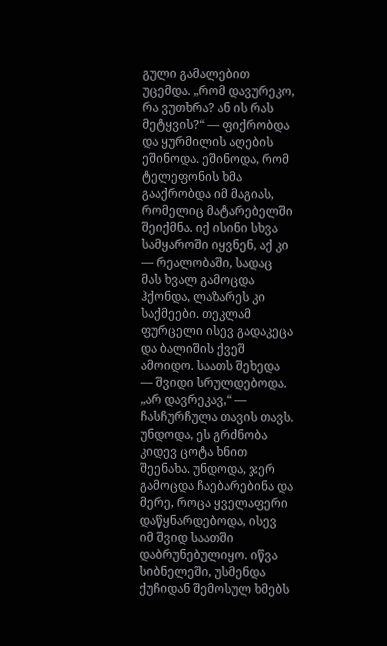გული გამალებით უცემდა. „რომ დავურეკო, რა ვუთხრა? ან ის რას მეტყვის?“ — ფიქრობდა და ყურმილის აღების ეშინოდა. ეშინოდა, რომ ტელეფონის ხმა გააქრობდა იმ მაგიას, რომელიც მატარებელში შეიქმნა. იქ ისინი სხვა სამყაროში იყვნენ, აქ კი — რეალობაში, სადაც მას ხვალ გამოცდა ჰქონდა, ლაზარეს კი საქმეები. თეკლამ ფურცელი ისევ გადაკეცა და ბალიშის ქვეშ ამოიდო. საათს შეხედა — შვიდი სრულდებოდა. „არ დავრეკავ,“ — ჩასჩურჩულა თავის თავს. უნდოდა, ეს გრძნობა კიდევ ცოტა ხნით შეენახა. უნდოდა, ჯერ გამოცდა ჩაებარებინა და მერე, როცა ყველაფერი დაწყნარდებოდა, ისევ იმ შვიდ საათში დაბრუნებულიყო. იწვა სიბნელეში, უსმენდა ქუჩიდან შემოსულ ხმებს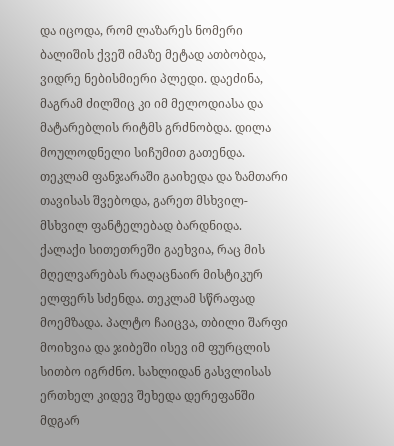და იცოდა, რომ ლაზარეს ნომერი ბალიშის ქვეშ იმაზე მეტად ათბობდა, ვიდრე ნებისმიერი პლედი. დაეძინა, მაგრამ ძილშიც კი იმ მელოდიასა და მატარებლის რიტმს გრძნობდა. დილა მოულოდნელი სიჩუმით გათენდა. თეკლამ ფანჯარაში გაიხედა და ზამთარი თავისას შვებოდა, გარეთ მსხვილ-მსხვილ ფანტელებად ბარდნიდა. ქალაქი სითეთრეში გაეხვია, რაც მის მღელვარებას რაღაცნაირ მისტიკურ ელფერს სძენდა. თეკლამ სწრაფად მოემზადა. პალტო ჩაიცვა, თბილი შარფი მოიხვია და ჯიბეში ისევ იმ ფურცლის სითბო იგრძნო. სახლიდან გასვლისას ერთხელ კიდევ შეხედა დერეფანში მდგარ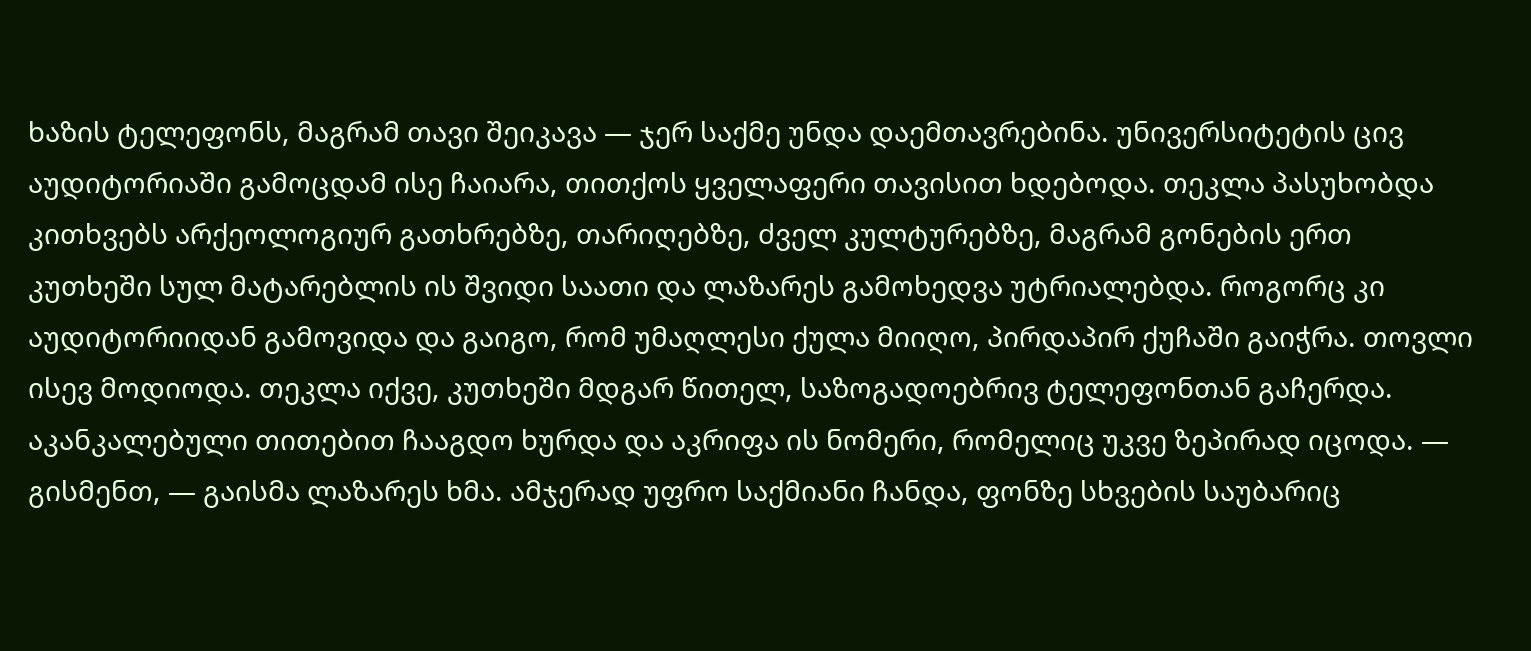ხაზის ტელეფონს, მაგრამ თავი შეიკავა — ჯერ საქმე უნდა დაემთავრებინა. უნივერსიტეტის ცივ აუდიტორიაში გამოცდამ ისე ჩაიარა, თითქოს ყველაფერი თავისით ხდებოდა. თეკლა პასუხობდა კითხვებს არქეოლოგიურ გათხრებზე, თარიღებზე, ძველ კულტურებზე, მაგრამ გონების ერთ კუთხეში სულ მატარებლის ის შვიდი საათი და ლაზარეს გამოხედვა უტრიალებდა. როგორც კი აუდიტორიიდან გამოვიდა და გაიგო, რომ უმაღლესი ქულა მიიღო, პირდაპირ ქუჩაში გაიჭრა. თოვლი ისევ მოდიოდა. თეკლა იქვე, კუთხეში მდგარ წითელ, საზოგადოებრივ ტელეფონთან გაჩერდა. აკანკალებული თითებით ჩააგდო ხურდა და აკრიფა ის ნომერი, რომელიც უკვე ზეპირად იცოდა. — გისმენთ, — გაისმა ლაზარეს ხმა. ამჯერად უფრო საქმიანი ჩანდა, ფონზე სხვების საუბარიც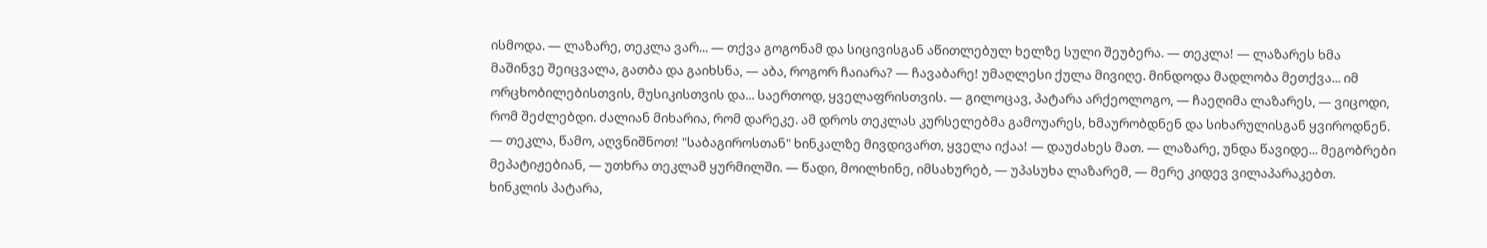ისმოდა. — ლაზარე, თეკლა ვარ... — თქვა გოგონამ და სიცივისგან აწითლებულ ხელზე სული შეუბერა. — თეკლა! — ლაზარეს ხმა მაშინვე შეიცვალა, გათბა და გაიხსნა, — აბა, როგორ ჩაიარა? — ჩავაბარე! უმაღლესი ქულა მივიღე. მინდოდა მადლობა მეთქვა... იმ ორცხობილებისთვის, მუსიკისთვის და... საერთოდ, ყველაფრისთვის. — გილოცავ, პატარა არქეოლოგო, — ჩაეღიმა ლაზარეს, — ვიცოდი, რომ შეძლებდი. ძალიან მიხარია, რომ დარეკე. ამ დროს თეკლას კურსელებმა გამოუარეს, ხმაურობდნენ და სიხარულისგან ყვიროდნენ. — თეკლა, წამო, აღვნიშნოთ! "საბაგიროსთან" ხინკალზე მივდივართ, ყველა იქაა! — დაუძახეს მათ. — ლაზარე, უნდა წავიდე... მეგობრები მეპატიჟებიან, — უთხრა თეკლამ ყურმილში. — წადი, მოილხინე, იმსახურებ, — უპასუხა ლაზარემ, — მერე კიდევ ვილაპარაკებთ. ხინკლის პატარა,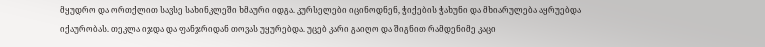მყუდრო და ორთქლით სავსე სახინკლეში ხმაური იდგა. კურსელები იცინოდნენ, ჭიქების ჭახუნი და მხიარულება აყრუებდა იქაურობას. თეკლა იჯდა და ფანჯრიდან თოვას უყურებდა. უცებ კარი გაიღო და შიგნით რამდენიმე კაცი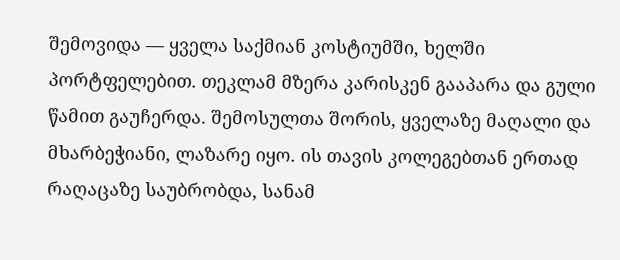შემოვიდა — ყველა საქმიან კოსტიუმში, ხელში პორტფელებით. თეკლამ მზერა კარისკენ გააპარა და გული წამით გაუჩერდა. შემოსულთა შორის, ყველაზე მაღალი და მხარბეჭიანი, ლაზარე იყო. ის თავის კოლეგებთან ერთად რაღაცაზე საუბრობდა, სანამ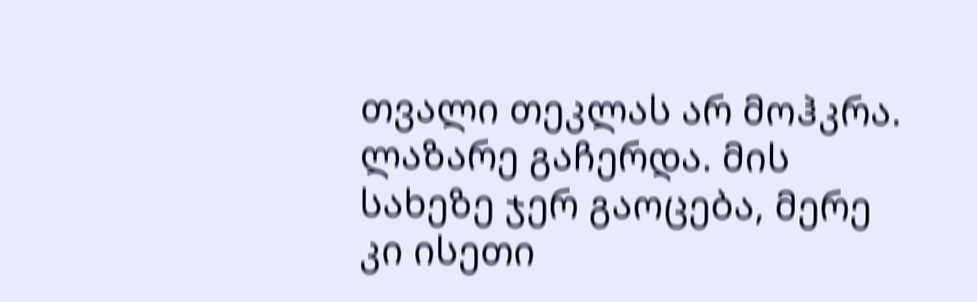თვალი თეკლას არ მოჰკრა. ლაზარე გაჩერდა. მის სახეზე ჯერ გაოცება, მერე კი ისეთი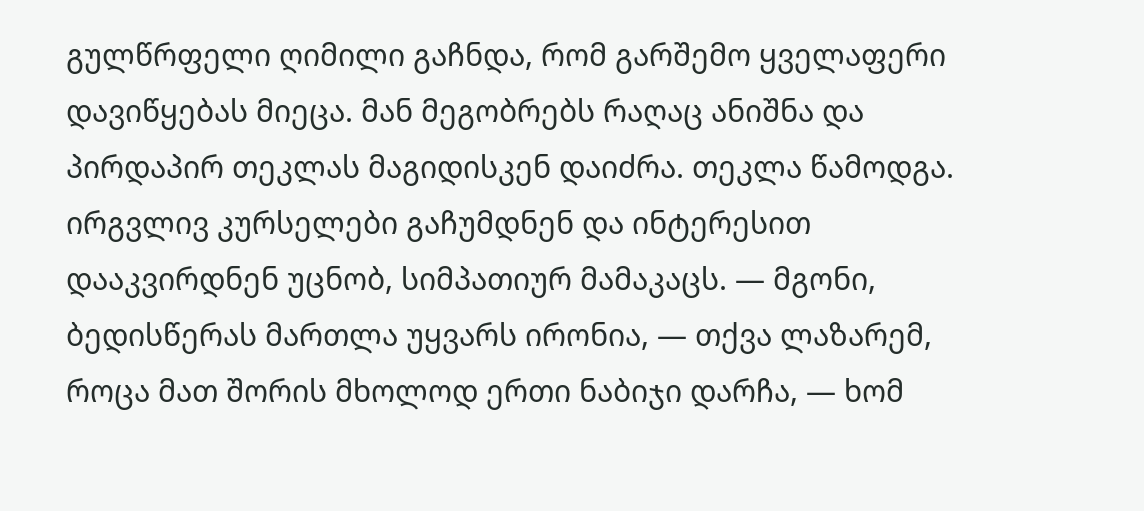გულწრფელი ღიმილი გაჩნდა, რომ გარშემო ყველაფერი დავიწყებას მიეცა. მან მეგობრებს რაღაც ანიშნა და პირდაპირ თეკლას მაგიდისკენ დაიძრა. თეკლა წამოდგა. ირგვლივ კურსელები გაჩუმდნენ და ინტერესით დააკვირდნენ უცნობ, სიმპათიურ მამაკაცს. — მგონი, ბედისწერას მართლა უყვარს ირონია, — თქვა ლაზარემ, როცა მათ შორის მხოლოდ ერთი ნაბიჯი დარჩა, — ხომ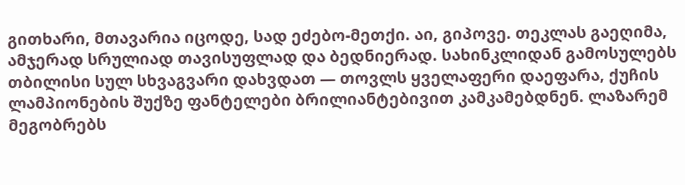გითხარი, მთავარია იცოდე, სად ეძებო-მეთქი. აი, გიპოვე. თეკლას გაეღიმა, ამჯერად სრულიად თავისუფლად და ბედნიერად. სახინკლიდან გამოსულებს თბილისი სულ სხვაგვარი დახვდათ — თოვლს ყველაფერი დაეფარა, ქუჩის ლამპიონების შუქზე ფანტელები ბრილიანტებივით კამკამებდნენ. ლაზარემ მეგობრებს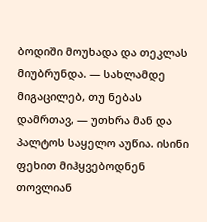ბოდიში მოუხადა და თეკლას მიუბრუნდა. — სახლამდე მიგაცილებ, თუ ნებას დამრთავ, — უთხრა მან და პალტოს საყელო აუწია. ისინი ფეხით მიჰყვებოდნენ თოვლიან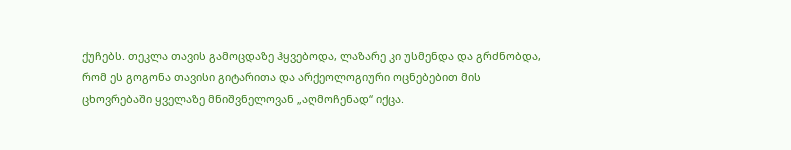ქუჩებს. თეკლა თავის გამოცდაზე ჰყვებოდა, ლაზარე კი უსმენდა და გრძნობდა, რომ ეს გოგონა თავისი გიტარითა და არქეოლოგიური ოცნებებით მის ცხოვრებაში ყველაზე მნიშვნელოვან „აღმოჩენად“ იქცა.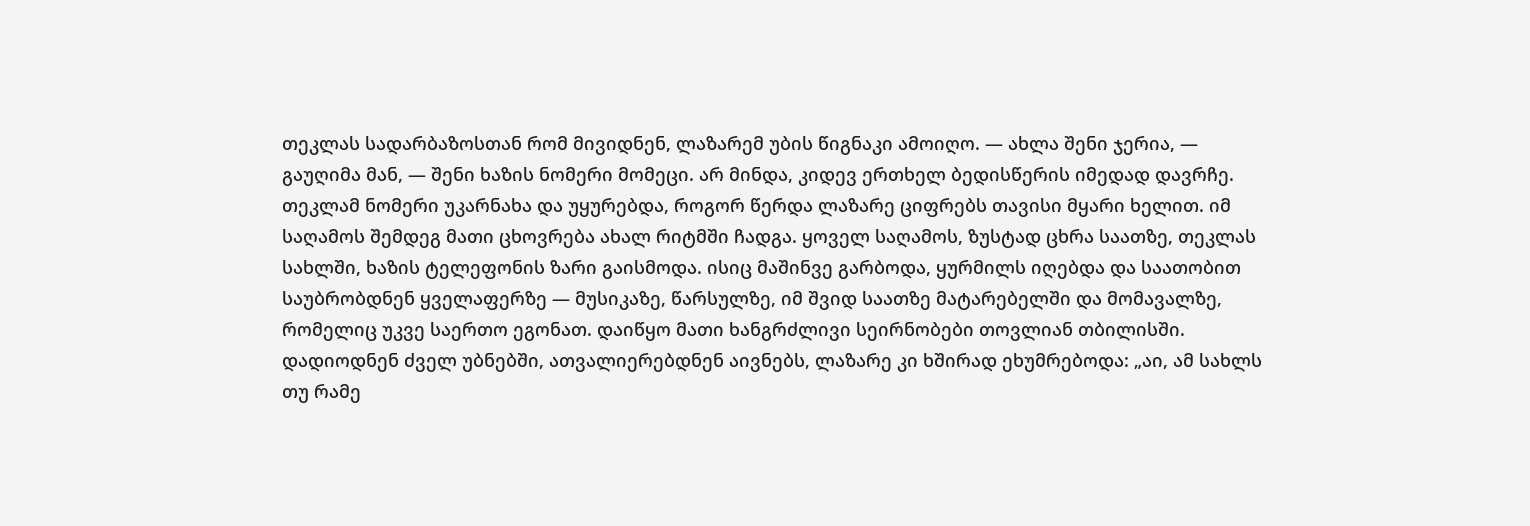თეკლას სადარბაზოსთან რომ მივიდნენ, ლაზარემ უბის წიგნაკი ამოიღო. — ახლა შენი ჯერია, — გაუღიმა მან, — შენი ხაზის ნომერი მომეცი. არ მინდა, კიდევ ერთხელ ბედისწერის იმედად დავრჩე. თეკლამ ნომერი უკარნახა და უყურებდა, როგორ წერდა ლაზარე ციფრებს თავისი მყარი ხელით. იმ საღამოს შემდეგ მათი ცხოვრება ახალ რიტმში ჩადგა. ყოველ საღამოს, ზუსტად ცხრა საათზე, თეკლას სახლში, ხაზის ტელეფონის ზარი გაისმოდა. ისიც მაშინვე გარბოდა, ყურმილს იღებდა და საათობით საუბრობდნენ ყველაფერზე — მუსიკაზე, წარსულზე, იმ შვიდ საათზე მატარებელში და მომავალზე, რომელიც უკვე საერთო ეგონათ. დაიწყო მათი ხანგრძლივი სეირნობები თოვლიან თბილისში. დადიოდნენ ძველ უბნებში, ათვალიერებდნენ აივნებს, ლაზარე კი ხშირად ეხუმრებოდა: „აი, ამ სახლს თუ რამე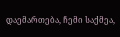დაემართება, ჩემი საქმეა,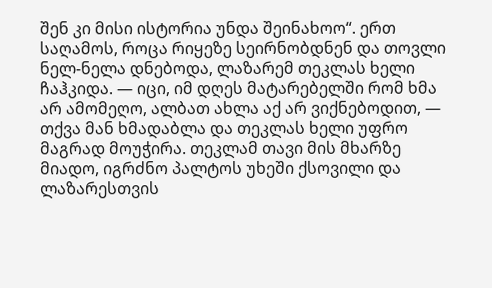შენ კი მისი ისტორია უნდა შეინახოო“. ერთ საღამოს, როცა რიყეზე სეირნობდნენ და თოვლი ნელ-ნელა დნებოდა, ლაზარემ თეკლას ხელი ჩაჰკიდა. — იცი, იმ დღეს მატარებელში რომ ხმა არ ამომეღო, ალბათ ახლა აქ არ ვიქნებოდით, — თქვა მან ხმადაბლა და თეკლას ხელი უფრო მაგრად მოუჭირა. თეკლამ თავი მის მხარზე მიადო, იგრძნო პალტოს უხეში ქსოვილი და ლაზარესთვის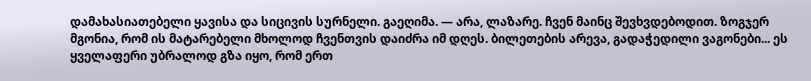დამახასიათებელი ყავისა და სიცივის სურნელი. გაეღიმა. — არა, ლაზარე. ჩვენ მაინც შევხვდებოდით. ზოგჯერ მგონია, რომ ის მატარებელი მხოლოდ ჩვენთვის დაიძრა იმ დღეს. ბილეთების არევა, გადაჭედილი ვაგონები... ეს ყველაფერი უბრალოდ გზა იყო, რომ ერთ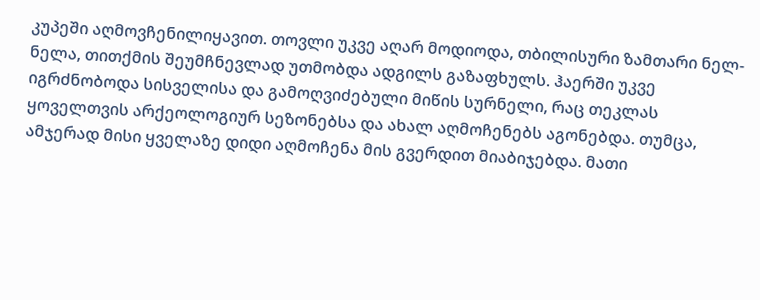კუპეში აღმოვჩენილიყავით. თოვლი უკვე აღარ მოდიოდა, თბილისური ზამთარი ნელ-ნელა, თითქმის შეუმჩნევლად უთმობდა ადგილს გაზაფხულს. ჰაერში უკვე იგრძნობოდა სისველისა და გამოღვიძებული მიწის სურნელი, რაც თეკლას ყოველთვის არქეოლოგიურ სეზონებსა და ახალ აღმოჩენებს აგონებდა. თუმცა, ამჯერად მისი ყველაზე დიდი აღმოჩენა მის გვერდით მიაბიჯებდა. მათი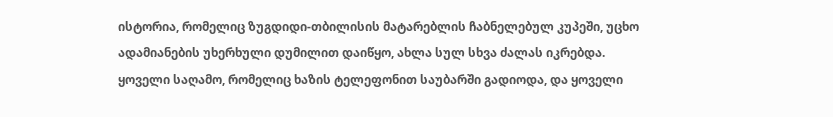ისტორია, რომელიც ზუგდიდი-თბილისის მატარებლის ჩაბნელებულ კუპეში, უცხო ადამიანების უხერხული დუმილით დაიწყო, ახლა სულ სხვა ძალას იკრებდა. ყოველი საღამო, რომელიც ხაზის ტელეფონით საუბარში გადიოდა, და ყოველი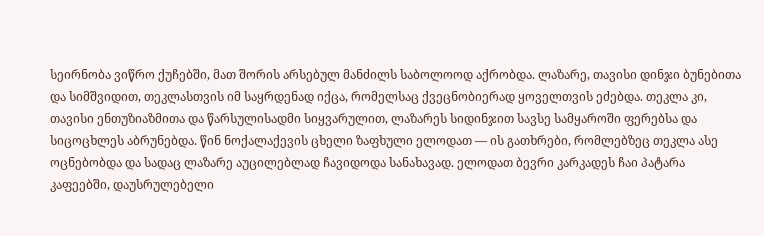სეირნობა ვიწრო ქუჩებში, მათ შორის არსებულ მანძილს საბოლოოდ აქრობდა. ლაზარე, თავისი დინჯი ბუნებითა და სიმშვიდით, თეკლასთვის იმ საყრდენად იქცა, რომელსაც ქვეცნობიერად ყოველთვის ეძებდა. თეკლა კი, თავისი ენთუზიაზმითა და წარსულისადმი სიყვარულით, ლაზარეს სიდინჯით სავსე სამყაროში ფერებსა და სიცოცხლეს აბრუნებდა. წინ ნოქალაქევის ცხელი ზაფხული ელოდათ — ის გათხრები, რომლებზეც თეკლა ასე ოცნებობდა და სადაც ლაზარე აუცილებლად ჩავიდოდა სანახავად. ელოდათ ბევრი კარკადეს ჩაი პატარა კაფეებში, დაუსრულებელი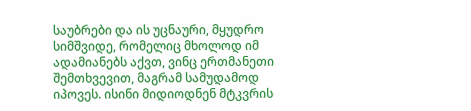საუბრები და ის უცნაური, მყუდრო სიმშვიდე, რომელიც მხოლოდ იმ ადამიანებს აქვთ, ვინც ერთმანეთი შემთხვევით, მაგრამ სამუდამოდ იპოვეს. ისინი მიდიოდნენ მტკვრის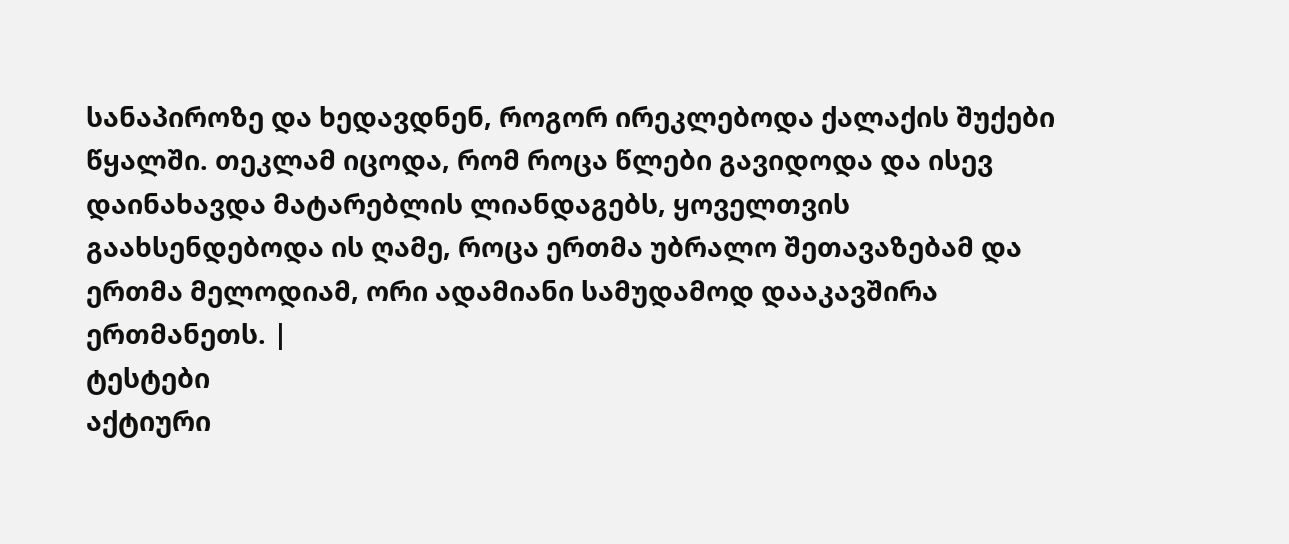სანაპიროზე და ხედავდნენ, როგორ ირეკლებოდა ქალაქის შუქები წყალში. თეკლამ იცოდა, რომ როცა წლები გავიდოდა და ისევ დაინახავდა მატარებლის ლიანდაგებს, ყოველთვის გაახსენდებოდა ის ღამე, როცა ერთმა უბრალო შეთავაზებამ და ერთმა მელოდიამ, ორი ადამიანი სამუდამოდ დააკავშირა ერთმანეთს. |
ტესტები
აქტიური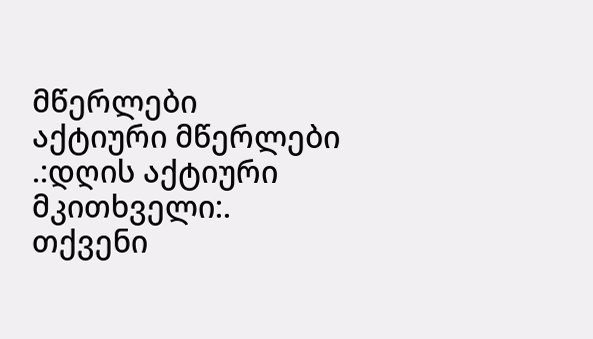მწერლები
აქტიური მწერლები
.:დღის აქტიური მკითხველი:.
თქვენი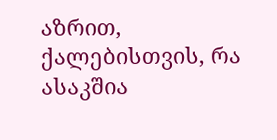აზრით, ქალებისთვის, რა ასაკშია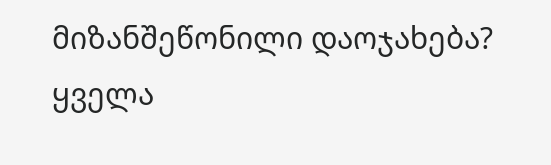მიზანშეწონილი დაოჯახება?
ყველა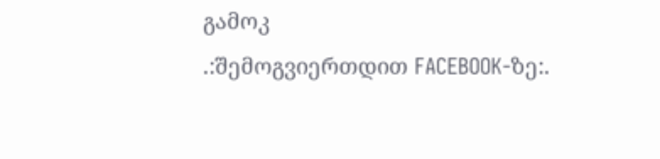გამოკ
.:შემოგვიერთდით FACEBOOK-ზე:.